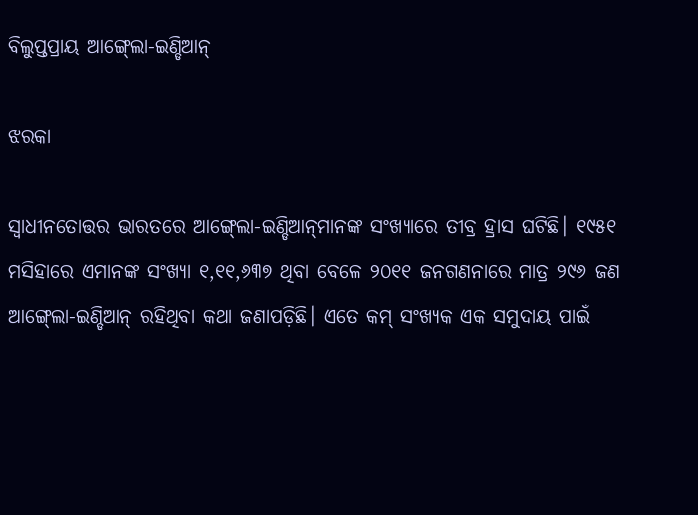ବିଲୁପ୍ତପ୍ରାୟ ଆଙ୍ଗ୍‍ଲୋ-ଇଣ୍ଡିଆନ୍‍

ଝରକା

ସ୍ୱାଧୀନତୋତ୍ତର ଭାରତରେ ଆଙ୍ଗ୍‍ଲୋ-ଇଣ୍ଡିଆନ୍‍ମାନଙ୍କ ସଂଖ୍ୟାରେ ତୀବ୍ର ହ୍ରାସ ଘଟିଛି। ୧୯୫୧ ମସିହାରେ ଏମାନଙ୍କ ସଂଖ୍ୟା ୧,୧୧,୬୩୭ ଥିବା ବେଳେ ୨୦୧୧ ଜନଗଣନାରେ ମାତ୍ର ୨୯୬ ଜଣ ଆଙ୍ଗ୍‍ଲୋ-ଇଣ୍ଡିଆନ୍ ରହିଥିବା କଥା ଜଣାପଡ଼ିଛି। ଏତେ କମ୍ ସଂଖ୍ୟକ ଏକ ସମୁଦାୟ ପାଇଁ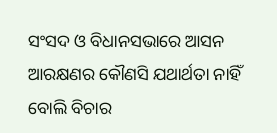ସଂସଦ ଓ ବିଧାନସଭାରେ ଆସନ ଆରକ୍ଷଣର କୌଣସି ଯଥାର୍ଥତା ନାହିଁ ବୋଲି ବିଚାର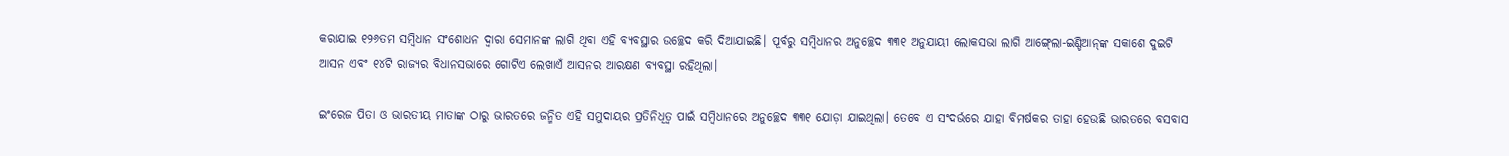କରାଯାଇ ୧୨୬ତମ ସମ୍ବିଧାନ ସଂଶୋଧନ ଦ୍ବାରା ସେମାନଙ୍କ ଲାଗି ଥିବା ଏହି ବ୍ୟବସ୍ଥାର ଉଚ୍ଛେଦ କରି ଦିଆଯାଇଛି। ପୂର୍ବରୁ ସମ୍ବିଧାନର ଅନୁଚ୍ଛେଦ ୩୩୧ ଅନୁଯାୟୀ ଲୋକସଭା ଲାଗି ଆଙ୍ଗ୍‍ଲୋ-ଇଣ୍ଡିଆନ୍‍ଙ୍କ ସକାଶେ ଦୁଇଟି ଆସନ ଏବଂ ୧୪ଟି ରାଜ୍ୟର ବିଧାନସଭାରେ ଗୋଟିଏ ଲେଖାଏଁ ଆସନର ଆରକ୍ଷଣ ବ୍ୟବସ୍ଥା ରହିଥିଲା।

ଇଂରେଜ ପିତା ଓ ଭାରତୀୟ ମାତାଙ୍କ ଠାରୁ ଭାରତରେ ଜନ୍ମିତ ଏହି ସମୁଦାୟର ପ୍ରତିନିଧିତ୍ବ ପାଇଁ ସମ୍ବିଧାନରେ ଅନୁଚ୍ଛେଦ ୩୩୧ ଯୋଡ଼ା ଯାଇଥିଲା। ତେବେ ଏ ସଂଦର୍ଭରେ ଯାହା ବିମର୍ଷକର ତାହା ହେଉଛି ଭାରତରେ ବସବାସ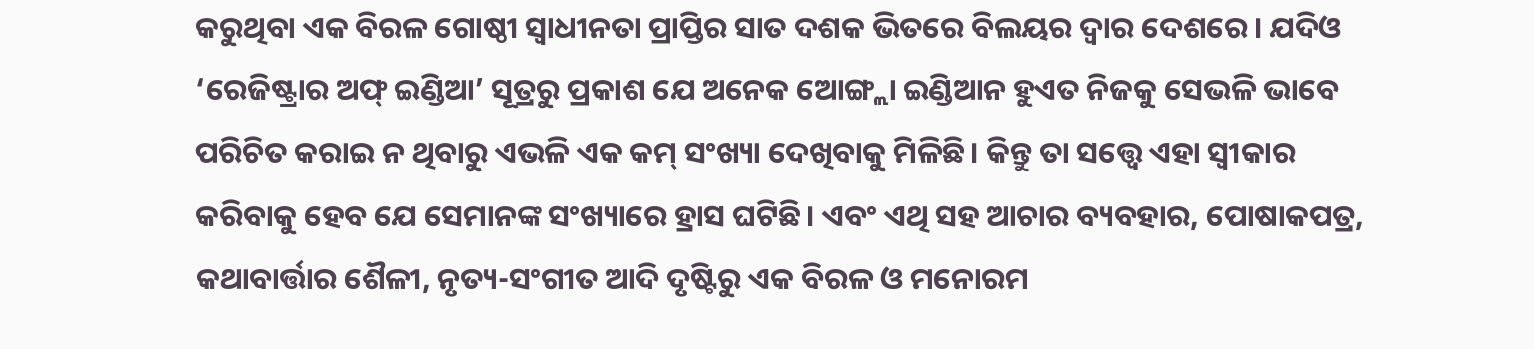କରୁଥିବା ଏକ ବିରଳ ଗୋଷ୍ଠୀ ସ୍ବାଧୀନତା ପ୍ରାପ୍ତିର ସାତ ଦଶକ ଭିତରେ ବିଲୟର ଦ୍ବାର ଦେଶରେ। ଯଦିଓ ‘ରେଜିଷ୍ଟ୍ରାର ଅଫ୍ ଇଣ୍ଡିଆ’ ସୂତ୍ରରୁ ପ୍ରକାଶ ଯେ ଅନେକ ଆ‌େଙ୍ଗ୍ଲା ଇଣ୍ଡିଆନ ହୁଏତ ନିଜକୁ ସେଭଳି ଭାବେ ପରିଚିତ କରାଇ ନ ଥିବାରୁ ଏଭଳି ଏକ କମ୍‌ ସଂଖ୍ୟା ଦେଖିବାକୁ ମିଳିଛି। କିନ୍ତୁ ତା ସତ୍ତ୍ବେ ଏହା ସ୍ବୀକାର କରିବାକୁ ହେବ ଯେ ସେମାନଙ୍କ ସଂଖ୍ୟାରେ ହ୍ରାସ ଘଟିଛି। ଏବଂ ଏଥି ସହ ଆଚାର ବ୍ୟବହାର, ପୋଷାକପତ୍ର, କଥାବାର୍ତ୍ତାର ଶୈଳୀ, ନୃତ୍ୟ-ସଂଗୀତ ଆଦି ଦୃଷ୍ଟିରୁ ଏକ ବିରଳ ଓ ମନୋରମ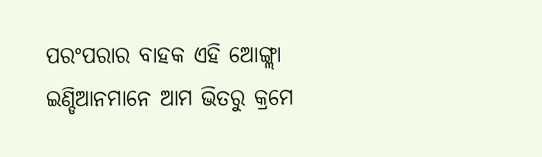ପରଂପରାର ବାହକ ଏହି ଆ‌େଙ୍ଗ୍ଲା ଇଣ୍ଡିଆନମାନେ ଆମ ଭିତରୁ କ୍ରମେ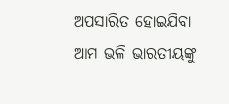ଅପସାରିତ ହୋଇଯିବା ଆମ ଭଳି ଭାରତୀୟଙ୍କୁ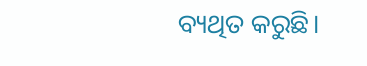ବ୍ୟଥିତ କରୁଛି।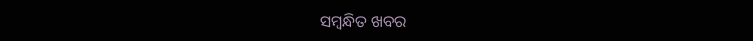ସମ୍ବନ୍ଧିତ ଖବର